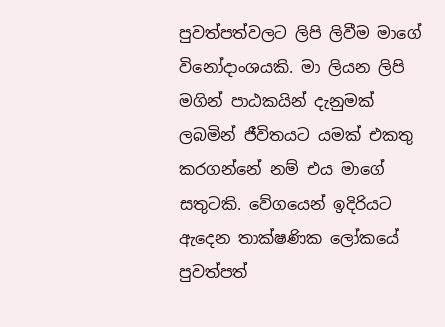පුවත්පත්වලට ලිපි ලිවීම මාගේ විනෝදාංශයකි. මා ලියන ලිපි මගින් පාඨකයින් දැනුමක් ලබමින් ජීවිතයට යමක් එකතු කරගන්නේ නම් එය මාගේ සතුටකි. වේගයෙන් ඉදිරියට ඇදෙන තාක්ෂණික ලෝකයේ පුවත්පත්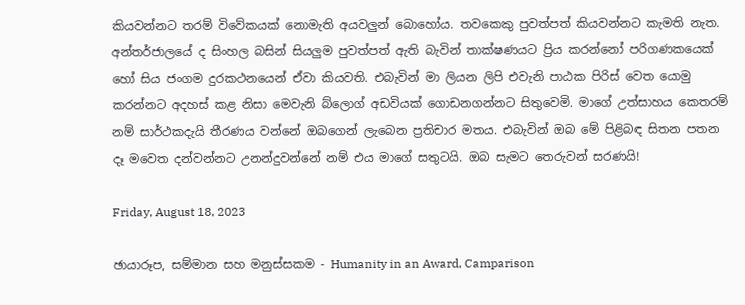කියවන්නට තරම් විවේකයක් නොමැති අයවලුන් බොහෝය. තවකෙකු පුවත්පත් කියවන්නට කැමති නැත. අන්තර්ජාලයේ ද සිංහල බසින් සියලුම පුවත්පත් ඇති බැවින් තාක්ෂණයට ප්‍රිය කරන්නෝ පරිගණකයෙක් හෝ සිය ජංගම දුරකථනයෙන් ඒවා කියවති. එබැවින් මා ලියන ලිපි එවැනි පාඨක පිරිස් වෙත යොමු කරන්නට අදහස් කළ නිසා මෙවැනි බ්ලොග් අඩවියක් ගොඩනගන්නට සිතුවෙමි. මාගේ උත්සාහය කෙතරම් නම් සාර්ථකදැයි තීරණය වන්නේ ඔබගෙන් ලැබෙන ප්‍රතිචාර මතය. එබැවින් ඔබ මේ පිළිබඳ සිතන පතන දෑ මවෙත දන්වන්නට උනන්දුවන්නේ නම් එය මාගේ සතුටයි. ඔබ සැමට තෙරුවන් සරණයි!

Friday, August 18, 2023

ඡායාරූප, සම්මාන සහ මනුස්සකම - Humanity in an Award, Camparison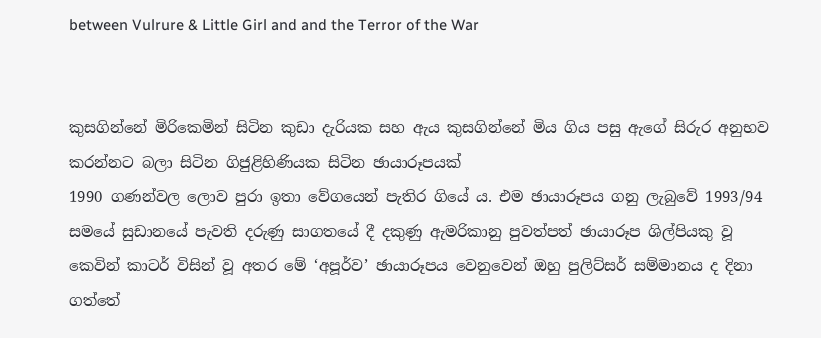between Vulrure & Little Girl and and the Terror of the War


කුසගින්නේ මිරිකෙමින් සිටින කුඩා දැරියක සහ ඇය කුසගින්නේ මිය ගිය පසු ඇගේ සිරුර අනුභව කරන්නට බලා සිටින ගිජුළිහිණියක සිටින ඡායාරූපයක්
1990 ගණන්වල ලොව පුරා ඉතා වේගයෙන් පැතිර ගියේ ය. එම ඡායාරූපය ගනු ලැබුවේ 1993/94 සමයේ සුඩානයේ පැවති දරුණු සාගතයේ දී දකුණු ඇමරිකානු පුවත්පත් ඡායාරූප ශිල්පියකු වූ කෙවින් කාටර් විසින් වූ අතර මේ ‘අපූර්ව’ ඡායාරූපය වෙනුවෙන් ඔහු පුලිට්සර් සම්මානය ද දිනා ගත්තේ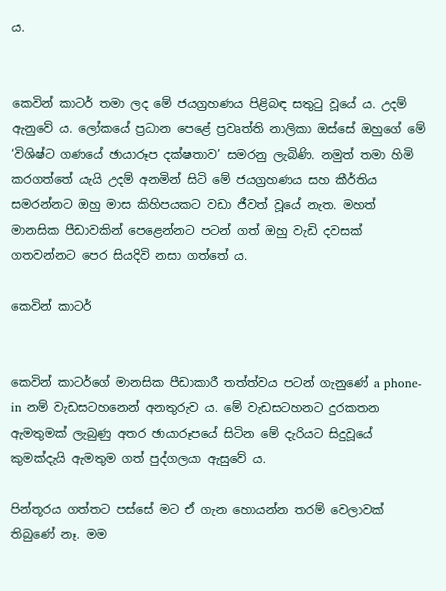ය.


කෙවින් කාටර් තමා ලද මේ ජයග්‍රහණය පිළිබඳ සතුටු වූයේ ය. උදම් ඇනුවේ ය. ලෝකයේ ප්‍රධාන පෙළේ ප්‍රවෘත්ති නාලිකා ඔස්සේ ඔහුගේ මේ ‘විශිෂ්ට ගණයේ ඡායාරූප දක්ෂතාව’ සමරනු ලැබිණි. නමුත් තමා හිමි කරගත්තේ යැයි උදම් අනමින් සිටි මේ ජයග්‍රහණය සහ කීර්තිය සමරන්නට ඔහු මාස කිහිපයකට වඩා ජීවත් වූයේ නැත. මහත් මානසික පීඩාවකින් පෙළෙන්නට පටන් ගත් ඔහු වැඩි දවසක් ගතවන්නට පෙර සියදිවි නසා ගත්තේ ය.

කෙවින් කාටර්


කෙවින් කාටර්ගේ මානසික පීඩාකාරී තත්ත්වය පටන් ගැනුණේ a phone-in නම් වැඩසටහනෙන් අනතුරුව ය. මේ වැඩසටහනට දුරකතන ඇමතුමක් ලැබුණු අතර ඡායාරූපයේ සිටින මේ දැරියට සිදුවූයේ කුමක්දැයි ඇමතුම ගත් පුද්ගලයා ඇසුවේ ය.

පින්තූරය ගත්තට පස්සේ මට ඒ ගැන හොයන්න තරම් වෙලාවක් තිබුණේ නෑ. මම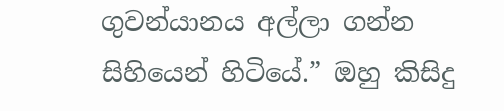ගුවන්යානය අල්ලා ගන්න සිහියෙන් හිටියේ.” ඔහු කිසිදු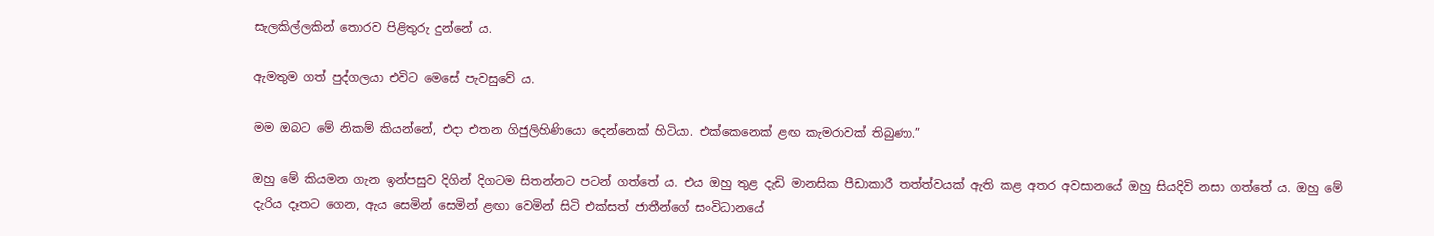සැලකිල්ලකින් තොරව පිළිතුරු දුන්නේ ය.

ඇමතුම ගත් පුද්ගලයා එවිට මෙසේ පැවසුවේ ය.

මම ඔබට මේ නිකම් කියන්නේ, එදා එතන ගිජුලිහිණියො දෙන්නෙක් හිටියා. එක්කෙනෙක් ළඟ කැමරාවක් තිබුණා.”

ඔහු මේ කියමන ගැන ඉන්පසුව දිගින් දිගටම සිතන්නට පටන් ගත්තේ ය. එය ඔහු තුළ දැඩි මානසික පීඩාකාරී තත්ත්වයක් ඇති කළ අතර අවසානයේ ඔහු සියදිවි නසා ගත්තේ ය. ඔහු මේ දැරිය දෑතට ගෙන, ඇය සෙමින් සෙමින් ළඟා වෙමින් සිටි එක්සත් ජාතීන්ගේ සංවිධානයේ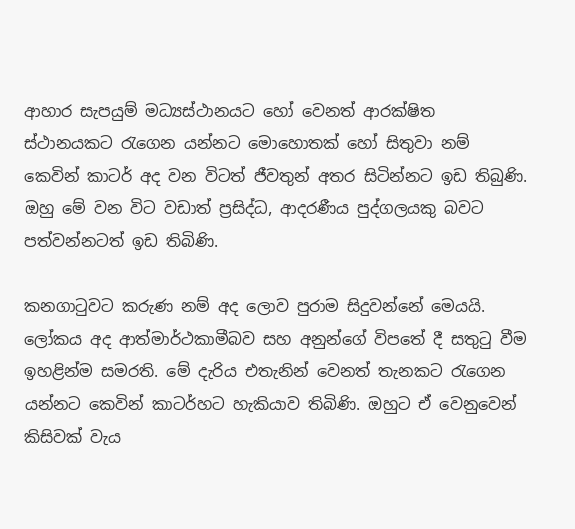ආහාර සැපයුම් මධ්‍යස්ථානයට හෝ වෙනත් ආරක්ෂිත ස්ථානයකට රැගෙන යන්නට මොහොතක් හෝ සිතුවා නම් කෙවින් කාටර් අද වන විටත් ජීවතුන් අතර සිටින්නට ඉඩ තිබුණි. ඔහු මේ වන විට වඩාත් ප්‍රසිද්ධ, ආදරණීය පුද්ගලයකු බවට පත්වන්නටත් ඉඩ තිබිණි.

කනගාටුවට කරුණ නම් අද ලොව පුරාම සිදුවන්නේ මෙයයි. ලෝකය අද ආත්මාර්ථකාමීබව සහ අනුන්ගේ විපතේ දී සතුටු වීම ඉහළින්ම සමරති. මේ දැරිය එතැනින් වෙනත් තැනකට රැගෙන යන්නට කෙවින් කාටර්හට හැකියාව තිබිණි. ඔහුට ඒ වෙනුවෙන් කිසිවක් වැය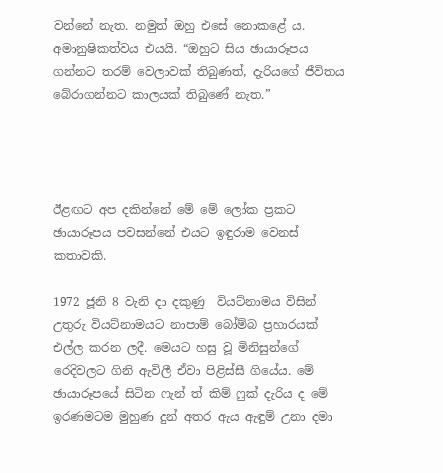වන්නේ නැත. නමුත් ඔහු එසේ නොකළේ ය. අමානුෂිකත්වය එයයි. “ඔහුට සිය ඡායාරූපය ගන්නට තරම් වෙලාවක් තිබුණත්, දැරියගේ ජීවිතය බේරාගන්නට කාලයක් තිබුණේ නැත.”




ඊළඟට අප දකින්නේ මේ මේ ලෝක ප්‍රකට ඡායාරූපය පවසන්නේ එයට ඉඳුරාම වෙනස් කතාවකි.

1972 ජූනි 8 වැනි දා දකුණු  වියට්නාමය විසින් උතුරු වියට්නාමයට නාපාම් බෝම්බ ප්‍රහාරයක් එල්ල කරන ලදී. මෙයට හසු වූ මිනිසුන්ගේ රෙදිවලට ගිනි ඇවිලී ඒවා පිළිස්සී ගියේය. මේ ඡායාරූපයේ සිටින ෆැන් ත් කිම් ෆුක් දැරිය ද මේ ඉරණමටම මුහුණ දුන් අතර ඇය ඇඳුම් උනා දමා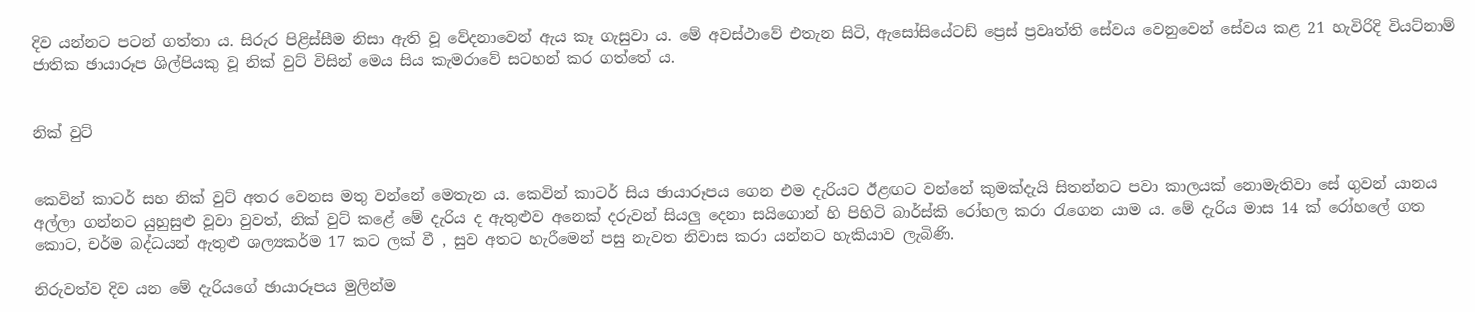දිව යන්නට පටන් ගත්තා ය. සිරුර පිළිස්සීම නිසා ඇති වූ වේදනාවෙන් ඇය කෑ ගැසුවා ය. මේ අවස්ථාවේ එතැන සිටි, ඇසෝසියේටඩ් ප්‍රෙස් ප්‍රවෘත්ති සේවය වෙනුවෙන් සේවය කළ 21 හැවිරිදි වියට්නාම් ජාතික ඡායාරූප ශිල්පියකු වූ නික් වුට් විසින් මෙය සිය කැමරාවේ සටහන් කර ගත්තේ ය.


නික් වුට්


කෙවින් කාටර් සහ නික් වුට් අතර වෙනස මතු වන්නේ මෙතැන ය. කෙවින් කාටර් සිය ඡායාරූපය ගෙන එම දැරියට ඊළඟට වන්නේ කුමක්දැයි සිතන්නට පවා කාලයක් නොමැතිවා සේ ගුවන් යානය අල්ලා ගන්නට යුහුසුළු වූවා වුවත්, නික් වුට් කළේ මේ දැරිය ද ඇතුළුව අනෙක් දරුවන් සියලු දෙනා සයිගොන් හි පිහිටි බාර්ස්කි රෝහල කරා රැගෙන යාම ය. මේ දැරිය මාස 14 ක් රෝහලේ ගත කොට, චර්ම බද්ධයන් ඇතුළු ශල්‍යකර්ම 17 කට ලක් වී , සුව අතට හැරීමෙන් පසු නැවත නිවාස කරා යන්නට හැකියාව ලැබිණි.

නිරුවත්ව දිව යන මේ දැරියගේ ඡායාරූපය මුලින්ම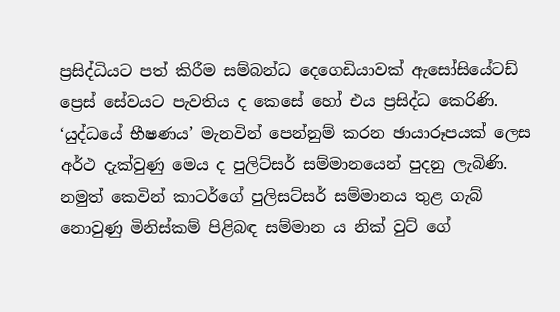ප්‍රසිද්ධියට පත් කිරීම සම්බන්ධ දෙගෙඩියාවක් ඇසෝසියේටඩ් ප්‍රෙස් සේවයට පැවතිය ද කෙසේ හෝ එය ප්‍රසිද්ධ කෙරිණි. ‘යුද්ධයේ භීෂණය’ මැනවින් පෙන්නුම් කරන ඡායාරූපයක් ලෙස අර්ථ දැක්වුණු මෙය ද පුලිට්සර් සම්මානයෙන් පුදනු ලැබිණි. නමුත් කෙවින් කාටර්ගේ පුලිසට්සර් සම්මානය තුළ ගැබ් නොවුණු මිනිස්කම් පිළිබඳ සම්මාන ය නික් වුට් ගේ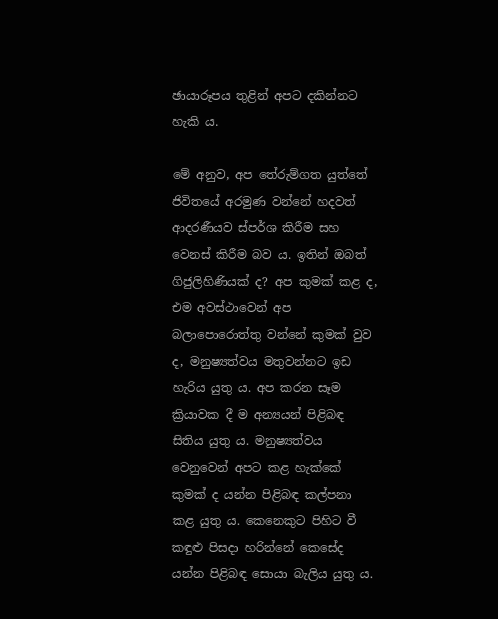ඡායාරූපය තුළින් අපට දකින්නට හැකි ය.

මේ අනුව, අප තේරුම්ගත යුත්තේ ජිවිතයේ අරමුණ වන්නේ හදවත් ආදරණීයව ස්පර්ශ කිරීම සහ වෙනස් කිරීම බව ය. ඉතින් ඔබත් ගිජුලිහිණියක් ද? අප කුමක් කළ ද, එම අවස්ථාවෙන් අප බලාපොරොත්තු වන්නේ කුමක් වුව ද, මනුෂ්‍යත්වය මතුවන්නට ඉඩ හැරිය යුතු ය. අප කරන සෑම ක්‍රියාවක දී ම අන්‍යයන් පිළිබඳ සිතිය යුතු ය. මනුෂ්‍යත්වය වෙනුවෙන් අපට කළ හැක්කේ කුමක් ද යන්න පිළිබඳ කල්පනා කළ යුතු ය. කෙනෙකුට පිහිට වී කඳුළු පිසදා හරින්නේ කෙසේද යන්න පිළිබඳ සොයා බැලිය යුතු ය.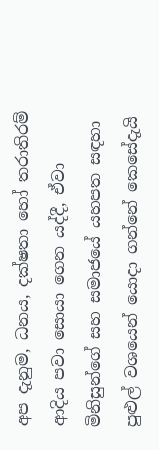අප දැනුම, ධනය, දක්ෂතා හෝ තරාතිරම් ආදිය පවා සොයා ගෙන යද්දී, ඒවා මිනිසුන්ගේ සහ සමාජයේ යහපත සඳහා පුළුල් වශයෙන් යොදා ගන්නේ කෙසේදැයි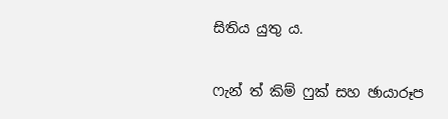සිතිය යුතු ය.

ෆැන් ත් කිම් ෆුක් සහ ඡායාරූප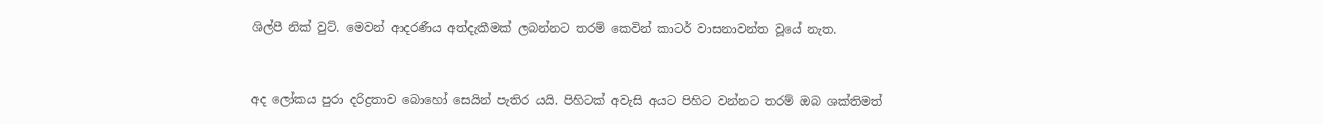ශිල්පී නික් වුට්. මෙවන් ආදරණීය අත්දැකීමක් ලබන්නට තරම් කෙවින් කාටර් වාසනාවන්ත වූයේ නැත.


අද ලෝකය පුරා දරිද්‍රතාව බොහෝ සෙයින් පැතිර යයි. පිහිටක් අවැසි අයට පිහිට වන්නට තරම් ඔබ ශක්තිමත්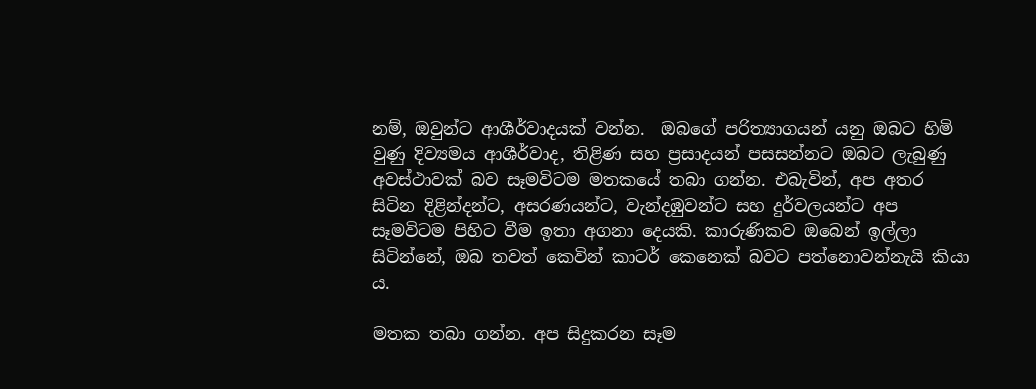නම්, ඔවුන්ට ආශීර්වාදයක් වන්න.  ඔබගේ පරිත්‍යාගයන් යනු ඔබට හිමි වුණු දිව්‍යමය ආශීර්වාද, තිළිණ සහ ප්‍රසාදයන් පසසන්නට ඔබට ලැබුණු අවස්ථාවක් බව සෑමවිටම මතකයේ තබා ගන්න. එබැවින්, අප අතර සිටින දිළින්දන්ට, අසරණයන්ට, වැන්දඹුවන්ට සහ දුර්වලයන්ට අප සෑමවිටම පිහිට වීම ඉතා අගනා දෙයකි. කාරුණිකව ඔබෙන් ඉල්ලා සිටින්නේ, ඔබ තවත් කෙවින් කාටර් කෙනෙක් බවට පත්නොවන්නැයි කියා ය.

මතක තබා ගන්න. අප සිදුකරන සෑම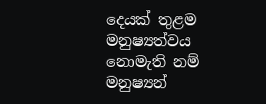දෙයක් තුළම මනුෂ්‍යත්වය නොමැති නම් මනුෂ්‍යන්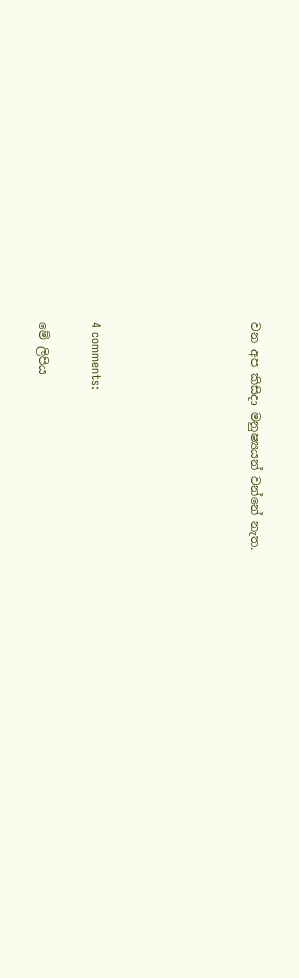වන අප කිසිදා මනුෂ්‍යයන් වන්නේ නැත.





4 comments:

මේ ලිපිය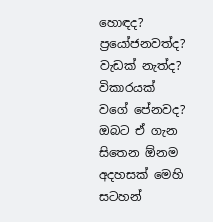හොඳද? ප්‍රයෝජනවත්ද? වැඩක් නැත්ද? විකාරයක් වගේ පේනවද?
ඔබට ඒ ගැන සිතෙන ඕනම අදහසක් මෙහි සටහන්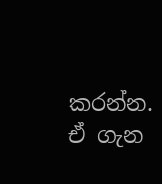කරන්න.
ඒ ගැන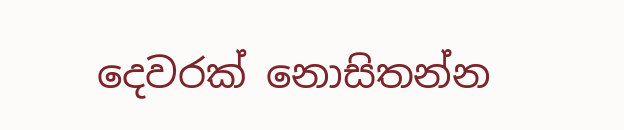දෙවරක් නොසිතන්න